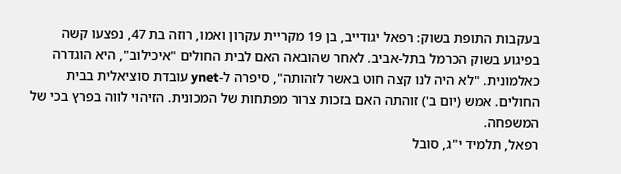בעקבות התופת בשוק: רפאל יגודייב, בן 19 מקריית עקרון ואמו, רוזה בת 47, נפצעו קשה בפיגוע בשוק הכרמל בתל-אביב. לאחר שהובאה האם לבית החולים "איכילוב", היא הוגדרה כאלמונית. "לא היה לנו קצה חוט באשר לזהותה", סיפרה ל-ynet עובדת סוציאלית בבית החולים. אמש (יום ב') זוהתה האם בזכות צרור מפתחות של המכונית. הזיהוי לווה בפרץ בכי של המשפחה.
רפאל, תלמיד י"ג, סובל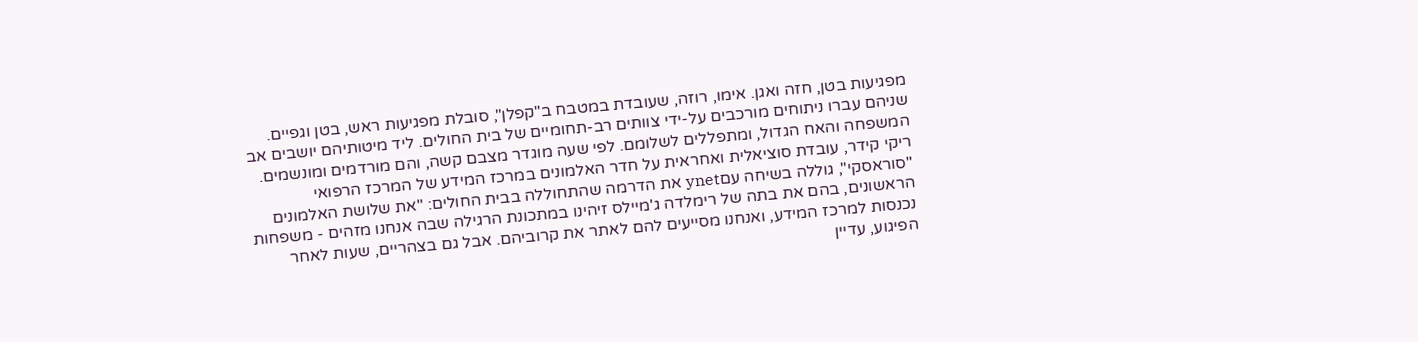מפגיעות בטן, חזה ואגן. אימו, רוזה, שעובדת במטבח ב"קפלן", סובלת מפגיעות ראש, בטן וגפיים. שניהם עברו ניתוחים מורכבים על-ידי צוותים רב-תחומיים של בית החולים. ליד מיטותיהם יושבים אב המשפחה והאח הגדול, ומתפללים לשלומם. לפי שעה מוגדר מצבם קשה, והם מורדמים ומונשמים.
ריקי קידר, עובדת סוציאלית ואחראית על חדר האלמונים במרכז המידע של המרכז הרפואי "סוראסקי", גוללה בשיחה עםynet את הדרמה שהתחוללה בבית החולים: "את שלושת האלמונים הראשונים, בהם את בתה של רימלדה ג'מיילס זיהינו במתכונת הרגילה שבה אנחנו מזהים - משפחות נכנסות למרכז המידע, ואנחנו מסייעים להם לאתר את קרוביהם. אבל גם בצהריים, שעות לאחר הפיגוע, עדיין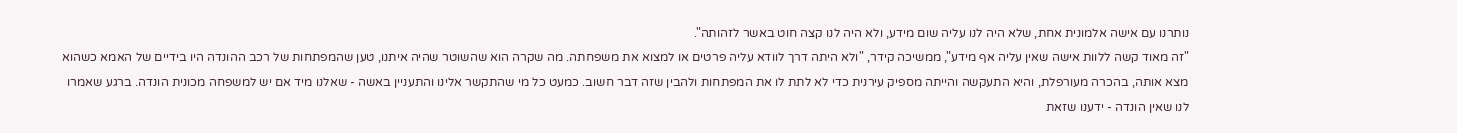נותרנו עם אישה אלמונית אחת, שלא היה לנו עליה שום מידע, ולא היה לנו קצה חוט באשר לזהותה".
"זה מאוד קשה ללוות אישה שאין עליה אף מידע", ממשיכה קידר, "ולא היתה דרך לוודא עליה פרטים או למצוא את משפחתה. מה שקרה הוא שהשוטר שהיה איתנו, טען שהמפתחות של רכב ההונדה היו בידיים של האמא כשהוא מצא אותה, בהכרה מעורפלת, והיא התעקשה והייתה מספיק עירנית כדי לא לתת לו את המפתחות ולהבין שזה דבר חשוב. כמעט כל מי שהתקשר אלינו והתעניין באשה - שאלנו מיד אם יש למשפחה מכונית הונדה. ברגע שאמרו לנו שאין הונדה - ידענו שזאת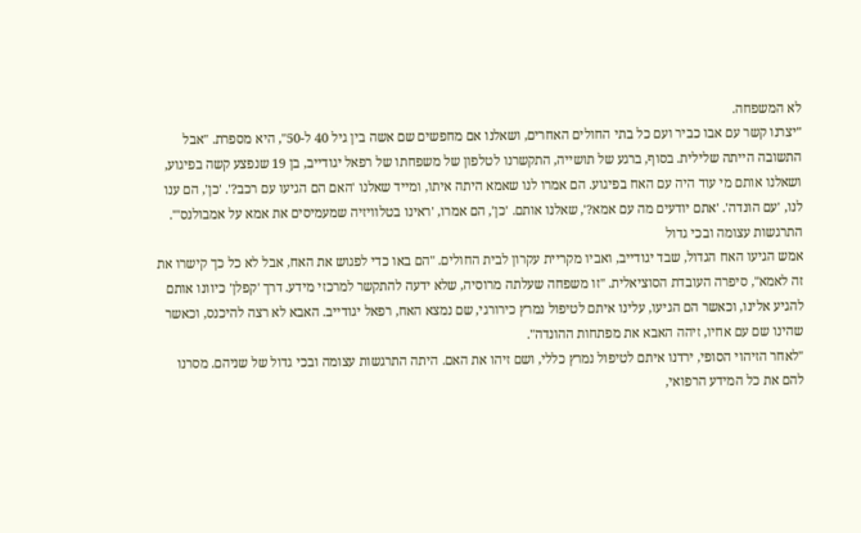לא המשפחה.
"יצרנו קשר עם אבו כביר ועם כל בתי החולים האחרים, ושאלנו אם מחפשים שם אשה בין גיל 40 ל-50", היא מספרת. "אבל התשובה הייתה שלילית. בסוף, ברגע של תושייה, התקשרנו לטלפון של משפחתו של רפאל יגודייב, בן 19 שנפצע קשה בפיגוע, ושאלנו אותם מי עוד היה עם האח בפיגוע. הם אמרו לנו שאמא היתה איתו, ומייד שאלנו 'האם הם הגיעו עם רכב?'. 'כן', הם ענו לנו, 'עם הונדה'. 'אתם יודעים מה עם אמא?', שאלנו אותם. 'כן', הם אמרו, 'ראינו בטלוויזיה שמעמיסים את אמא על אמבולנס'".
התרגשות עצומה ובכי גדול
אמש הגיעו האח הגדול, שבד יגודייב, ואביו מקריית עקרון לבית החולים. "הם באו כדי לפגוש את האח, אבל לא כל כך קישרו את זה לאמא", סיפרה העובדת הסוציאלית. "זו משפחה שעלתה מרוסיה, שלא ידעה להתקשר למרכזי מידע. דרך 'קפלן' כיוונו אותם להגיע אלינו, וכאשר הם הגיעו, עלינו איתם לטיפול נמרץ כירורגי, שם נמצא האח, רפאל יגודייב. האבא לא רצה להיכנס, וכאשר שהינו שם עם אחיו, זיהה האבא את מפתחות ההונדה".
"לאחר הזיהוי הסופי, ירדנו איתם לטיפול נמרץ כללי, ושם זיהו את האם. היתה התרגשות עצומה ובכי גדול של שניהם. מסרנו להם את כל המידע הרפואי,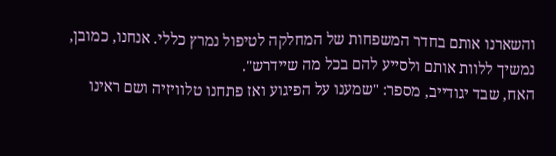והשארנו אותם בחדר המשפחות של המחלקה לטיפול נמרץ כללי. אנחנו, כמובן, נמשיך ללוות אותם ולסייע להם בכל מה שיידרש".
האח, שבד יגודייב, מספר: "שמענו על הפיגוע ואז פתחנו טלוויזיה ושם ראינו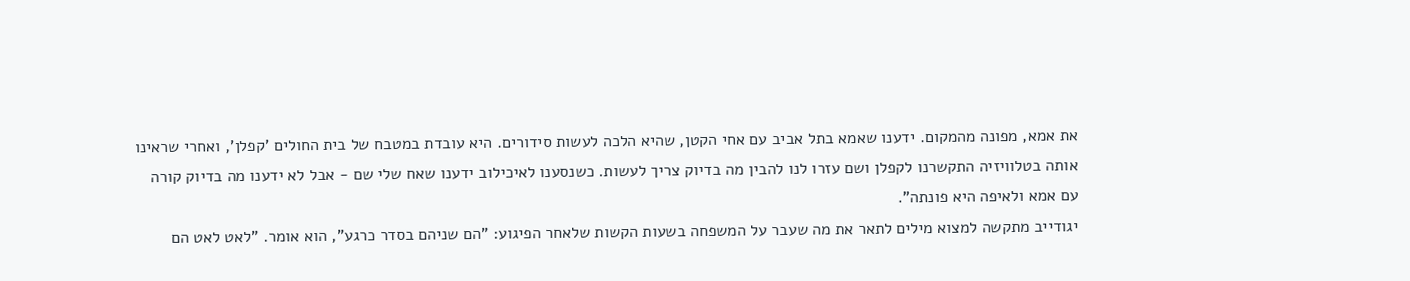את אמא, מפונה מהמקום. ידענו שאמא בתל אביב עם אחי הקטן, שהיא הלכה לעשות סידורים. היא עובדת במטבח של בית החולים 'קפלן', ואחרי שראינו אותה בטלוויזיה התקשרנו לקפלן ושם עזרו לנו להבין מה בדיוק צריך לעשות. כשנסענו לאיכילוב ידענו שאח שלי שם - אבל לא ידענו מה בדיוק קורה עם אמא ולאיפה היא פונתה".
יגודייב מתקשה למצוא מילים לתאר את מה שעבר על המשפחה בשעות הקשות שלאחר הפיגוע: "הם שניהם בסדר כרגע", הוא אומר. "לאט לאט הם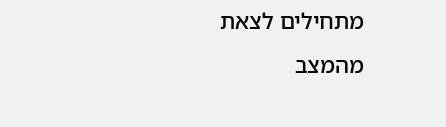מתחילים לצאת מהמצב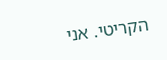הקריטי. אני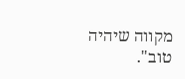מקווה שיהיה טוב".